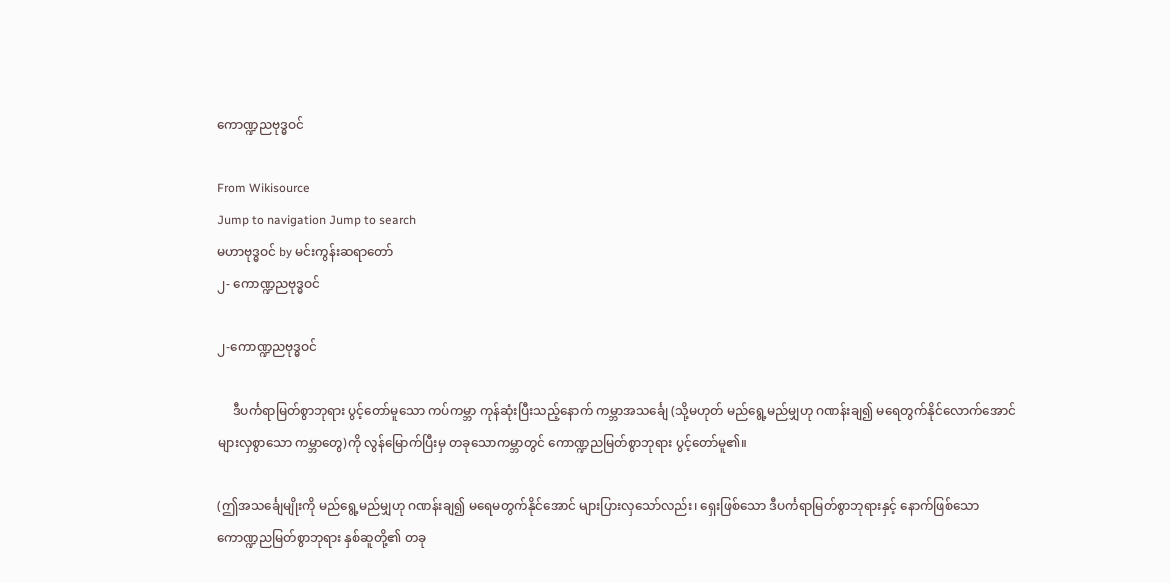ကောဏ္ဍညဗုဒ္ဓဝင်

From Wikisource
Jump to navigation Jump to search
မဟာဗုဒ္ဓဝင် by မင်းကွန်းဆရာတော်
၂- ကောဏ္ဍညဗုဒ္ဓဝင်

၂-ကောဏ္ဍညဗုဒ္ဓဝင်

     ဒီပင်္ကရာမြတ်စွာဘုရား ပွင့်တော်မူသော ကပ်ကမ္ဘာ ကုန်ဆုံးပြီးသည့်နောက် ကမ္ဘာအသင်္ချေ (သို့မဟုတ် မည်ရွေ့မည်မျှဟု ဂဏန်းချ၍ မရေတွက်နိုင်လောက်အောင် များလှစွာသော ကမ္ဘာတွေ)ကို လွန်မြောက်ပြီးမှ တခုသောကမ္ဘာတွင် ကောဏ္ဍညမြတ်စွာဘုရား ပွင့်တော်မူ၏။

(ဤအသင်္ချေမျိုးကို မည်ရွေ့မည်မျှဟု ဂဏန်းချ၍ မရေမတွက်နိုင်အောင် များပြားလှသော်လည်း၊ ရှေးဖြစ်သော ဒီပင်္ကရာမြတ်စွာဘုရားနှင့် နောက်ဖြစ်သော ကောဏ္ဍညမြတ်စွာဘုရား နှစ်ဆူတို့၏ တခု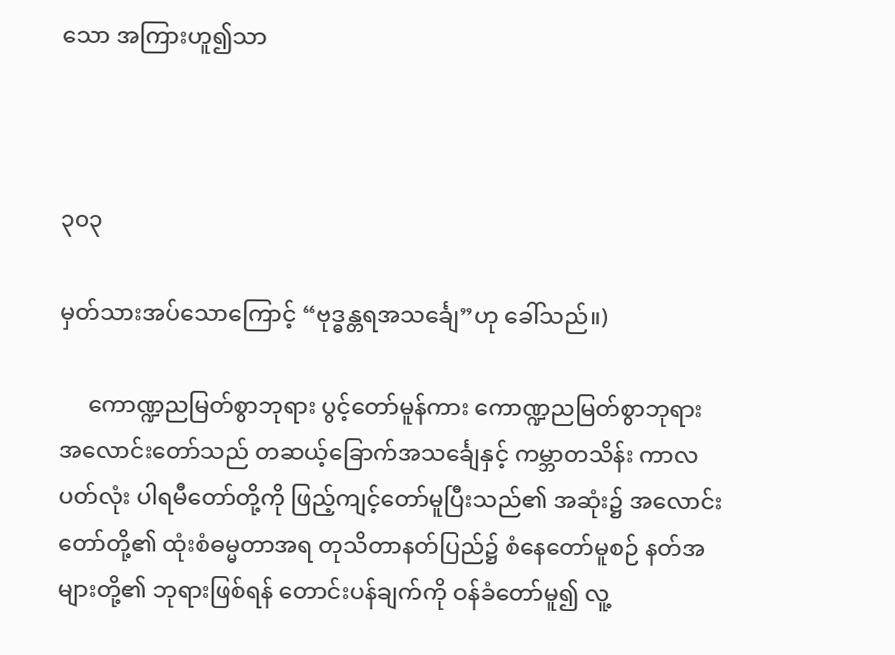သော အကြားဟူ၍သာ



၃၀၃

မှတ်သားအပ်သောကြောင့် “ဗုဒ္ဓန္တရအသင်္ချေ”ဟု ခေါ်သည်။)

     ကောဏ္ဍညမြတ်စွာဘုရား ပွင့်တော်မူန်ကား ကောဏ္ဍညမြတ်စွာဘုရား အလောင်းတော်သည် တဆယ့်ခြောက်အသင်္ချေနှင့် ကမ္ဘာတသိန်း ကာလပတ်လုံး ပါရမီတော်တို့ကို ဖြည့်ကျင့်တော်မူပြီးသည်၏ အဆုံး၌ အလောင်းတော်တို့၏ ထုံးစံဓမ္မတာအရ တုသိတာနတ်ပြည်၌ စံနေတော်မူစဉ် နတ်အများတို့၏ ဘုရားဖြစ်ရန် တောင်းပန်ချက်ကို ဝန်ခံတော်မူ၍ လူ့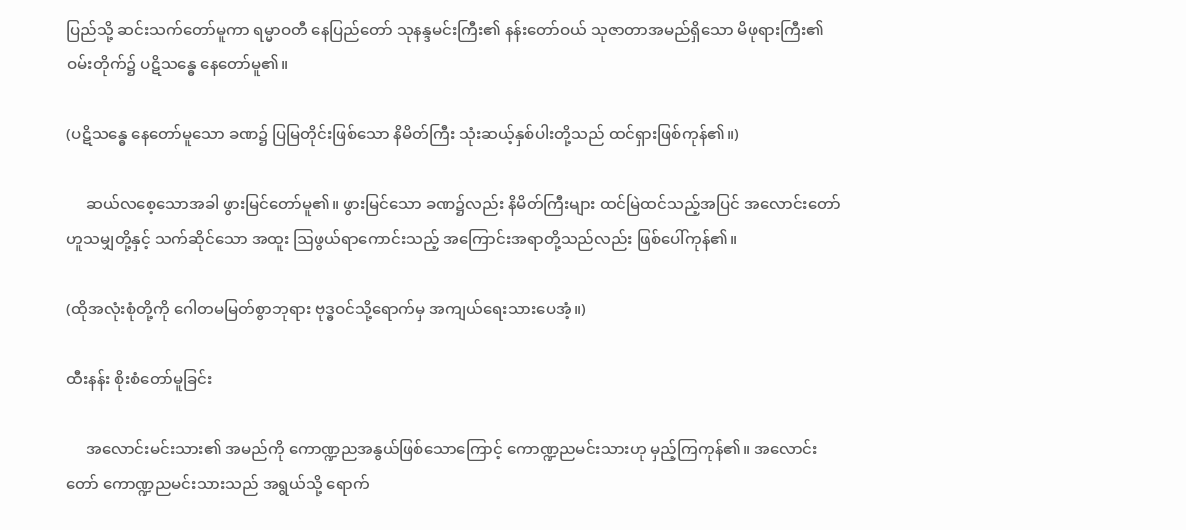ပြည်သို့ ဆင်းသက်တော်မူကာ ရမ္မာဝတီ နေပြည်တော် သုနန္ဒမင်းကြီး၏ နန်းတော်ဝယ် သုဇာတာအမည်ရှိသော မိဖုရားကြီး၏ ဝမ်းတိုက်၌ ပဋိသန္ဓေ နေတော်မူ၏။

(ပဋိသန္ဓေ နေတော်မူသော ခဏ၌ ပြမြတိုင်းဖြစ်သော နိမိတ်ကြီး သုံးဆယ့်နှစ်ပါးတို့သည် ထင်ရှားဖြစ်ကုန်၏။)

     ဆယ်လစေ့သောအခါ ဖွားမြင်တော်မူ၏။ ဖွားမြင်သော ခဏ၌လည်း နိမိတ်ကြီးများ ထင်မြဲထင်သည့်အပြင် အလောင်းတော်ဟူသမျှတို့နှင့် သက်ဆိုင်သော အထူး ဩဖွယ်ရာကောင်းသည့် အကြောင်းအရာတို့သည်လည်း ဖြစ်ပေါ်ကုန်၏။

(ထိုအလုံးစုံတို့ကို ဂေါတမမြတ်စွာဘုရား ဗုဒ္ဓဝင်သို့ရောက်မှ အကျယ်ရေးသားပေအံ့။)

ထီးနန်း စိုးစံတော်မူခြင်း

     အလောင်းမင်းသား၏ အမည်ကို ကောဏ္ဍညအနွယ်ဖြစ်သောကြောင့် ကောဏ္ဍညမင်းသားဟု မှည့်ကြကုန်၏။ အလောင်းတော် ကောဏ္ဍညမင်းသားသည် အရွယ်သို့ ရောက်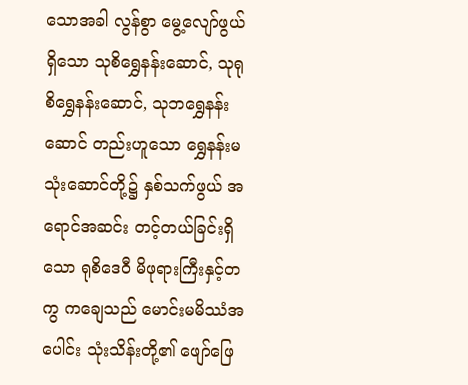သောအခါ လွန်စွာ မွေ့လျော်ဖွယ်ရှိသော သုစိရွှေနန်းဆောင်, သုရုစိရွှေနန်းဆောင်, သုဘရွှေနန်းဆောင် တည်းဟူသော ရွှေနန်းမ သုံးဆောင်တို့၌ နှစ်သက်ဖွယ် အရောင်အဆင်း တင့်တယ်ခြင်းရှိသော ရုစိဒေဝီ မိဖုရားကြီးနှင့်တကွ ကချေသည် မောင်းမမိဿံအပေါင်း သုံးသိန်းတို့၏ ဖျော်ဖြေ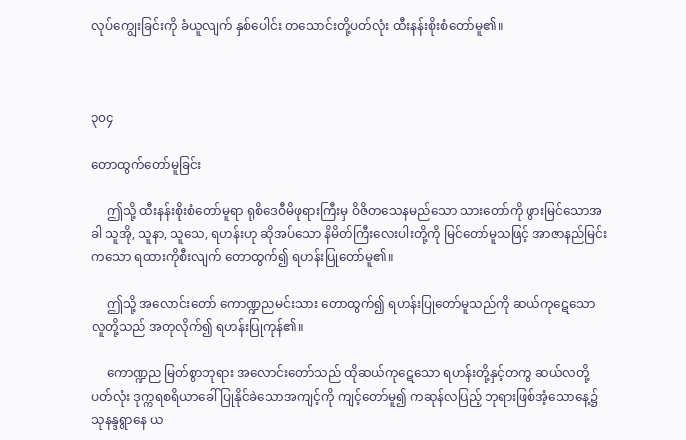လုပ်ကျွေးခြင်းကို ခံယူလျက် နှစ်ပေါင်း တသောင်းတို့ပတ်လုံး ထီးနန်းစိုးစံတော်မူ၏။



၃၀၄

တောထွက်တော်မူခြင်း

     ဤသို့ ထီးနန်းစိုးစံတော်မူရာ ရုစိဒေဝီမိဖုရားကြီးမှ ဝိဇိတသေနမည်သော သားတော်ကို ဖွားမြင်သောအခါ သူအို, သူနာ, သူသေ, ရဟန်းဟု ဆိုအပ်သော နိမိတ်ကြီးလေးပါးတို့ကို မြင်တော်မူသဖြင့် အာဇာနည်မြင်းကသော ရထားကိုစီးလျက် တောထွက်၍ ရဟန်းပြုတော်မူ၏။

     ဤသို့ အလောင်းတော် ကောဏ္ဍညမင်းသား တောထွက်၍ ရဟန်းပြုတော်မူသည်ကို ဆယ်ကုဋေသော လူတို့သည် အတုလိုက်၍ ရဟန်းပြုကုန်၏။

     ကောဏ္ဍည မြတ်စွာဘုရား အလောင်းတော်သည် ထိုဆယ်ကုဋေသော ရဟန်းတို့နှင့်တကွ ဆယ်လတို့ပတ်လုံး ဒုက္ကရစရိယာခေါ် ပြုနိုင်ခဲသောအကျင့်ကို ကျင့်တော်မူ၍ ကဆုန်လပြည့် ဘုရားဖြစ်အံ့သောနေ့၌ သုနန္ဒရွာနေ ယ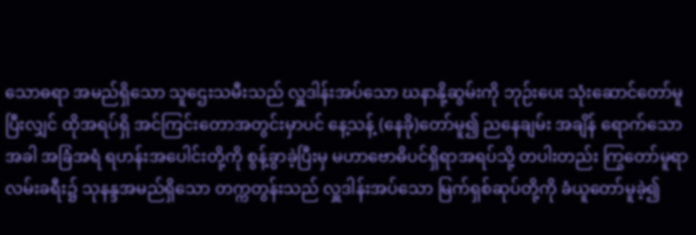သောဓရာ အမည်ရှိသော သူဌေးသမီးသည် လှူဒါန်းအပ်သော ဃနာနို့ဆွမ်းကို ဘုဉ်းပေး သုံးဆောင်တော်မူပြီးလျှင် ထိုအရပ်ရှိ အင်ကြင်းတောအတွင်းမှာပင် နေ့သန့် (နေခို)တော်မူ၍ ညနေချမ်း အချိန် ရောက်သောအခါ အခြံအရံ ရဟန်းအပေါင်းတို့ကို စွန့်ခွာခဲ့ပြီးမှ မဟာဗောဓိပင်ရှိရာအရပ်သို့ တပါးတည်း ကြွတော်မူရာ လမ်းခရီး၌ သုနန္ဒအမည်ရှိသော တက္ကတွန်းသည် လှူဒါန်းအပ်သော မြက်ရှစ်ဆုပ်တို့ကို ခံယူတော်မူခဲ့၍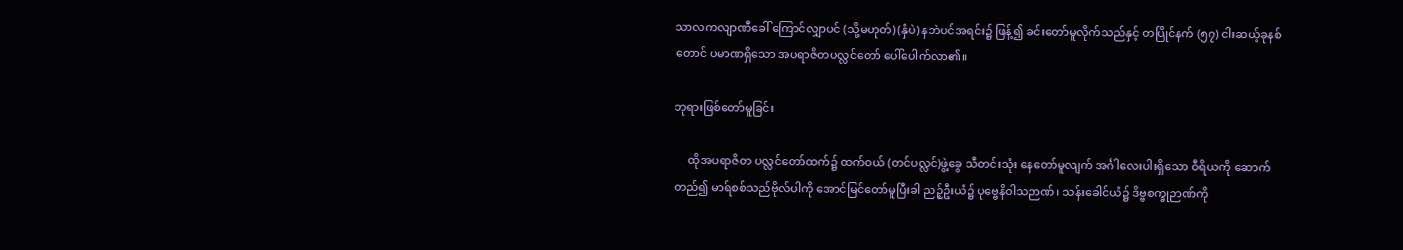သာလကလျာဏီခေါ် ကြောင်လျှာပင် (သို့မဟုတ်) (နှံပဲ) နဘဲပင်အရင်း၌ ဖြန့်၍ ခင်းတော်မူလိုက်သည်နှင့် တပြိုင်နက် (၅၇) ငါးဆယ့်ခုနစ်တောင် ပမာဏရှိသော အပရာဇိတပလ္လင်တော် ပေါ်ပေါက်လာ၏။

ဘုရားဖြစ်တော်မူခြင်း

     ထိုအပရာဇိတ ပလ္လင်တော်ထက်၌ ထက်ဝယ် (တင်ပလ္လင်)ဖွဲ့ခွေ သီတင်းသုံး နေတော်မူလျက် အင်္ဂါလေးပါးရှိသော ဝီရိယကို ဆောက်တည်၍ မာရ်စစ်သည်ဗိုလ်ပါကို အောင်မြင်တော်မူပြီးခါ ညဉ့်ဦးယံ၌ ပုဗ္ဗေနိဝါသဉာဏ်၊ သန်းခေါင်ယံ၌ ဒိဗ္ဗစက္ခုဉာဏ်ကို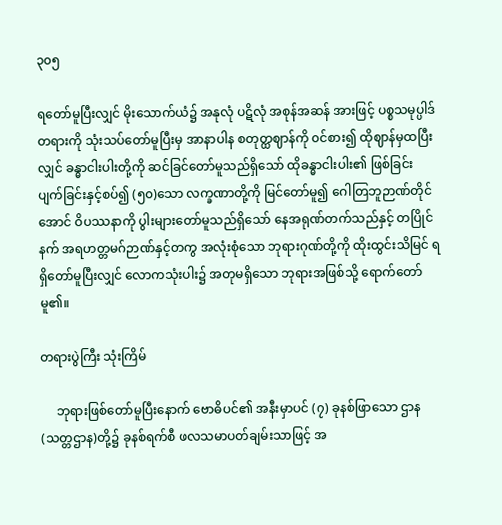၃၀၅

ရတော်မူပြီးလျှင် မိုးသောက်ယံ၌ အနုလုံ ပဋိလုံ အစုန်အဆန် အားဖြင့် ပစ္စသမုပ္ပါဒ်တရားကို သုံးသပ်တော်မူပြီးမှ အာနာပါန စတုတ္ထဈာန်ကို ၀င်စား၍ ထိုဈာန်မှထပြီးလျှင် ခန္ဓာငါးပါးတို့ကို ဆင်ခြင်တော်မူသည်ရှိသော် ထိုခန္ဓာငါးပါး၏ ဖြစ်ခြင်း ပျက်ခြင်းနှင့်စပ်၍ (၅၀)သော လက္ခဏာတို့ကို မြင်တော်မူ၍ ဂေါတြဘူဉာဏ်တိုင်အောင် ဝိပဿနာကို ပွါးများတော်မူသည်ရှိသော် နေအရုဏ်တက်သည်နှင့် တပြိုင်နက် အရဟတ္တမဂ်ဉာဏ်နှင့်တကွ အလုံးစုံသော ဘုရားဂုဏ်တို့ကို ထိုးထွင်းသိမြင် ရရှိတော်မူပြီးလျှင် လောကသုံးပါး၌ အတုမရှိသော ဘုရားအဖြစ်သို့ ရောက်တော်မူ၏။

တရားပွဲကြီး သုံးကြိမ်

     ဘုရားဖြစ်တော်မူပြီးနောက် ဗောဓိပင်၏ အနီးမှာပင် (၇) ခုနစ်ဖြာသော ဌာန (သတ္တဌာန)တို့၌ ခုနစ်ရက်စီ ဖလသမာပတ်ချမ်းသာဖြင့် အ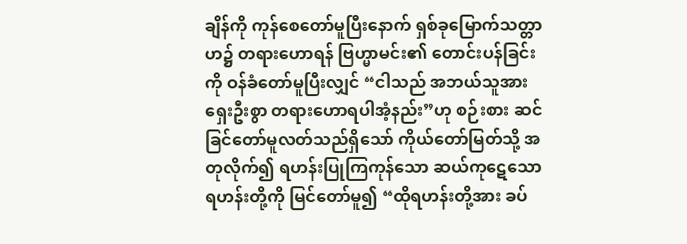ချိန်ကို ကုန်စေတော်မူပြီးနောက် ရှစ်ခုမြောက်သတ္တာဟ၌ တရားဟောရန် ဗြဟ္မာမင်း၏ တောင်းပန်ခြင်းကို ဝန်ခံတော်မူပြီးလျှင် “ငါသည် အဘယ်သူအား ရှေးဦးစွာ တရားဟောရပါအံ့နည်း”ဟု စဉ်းစား ဆင်ခြင်တော်မူလတ်သည်ရှိသော် ကိုယ်တော်မြတ်သို့ အတုလိုက်၍ ရဟန်းပြုကြကုန်သော ဆယ်ကုဋေသော ရဟန်းတို့ကို မြင်တော်မူ၍ “ထိုရဟန်းတို့အား ခပ်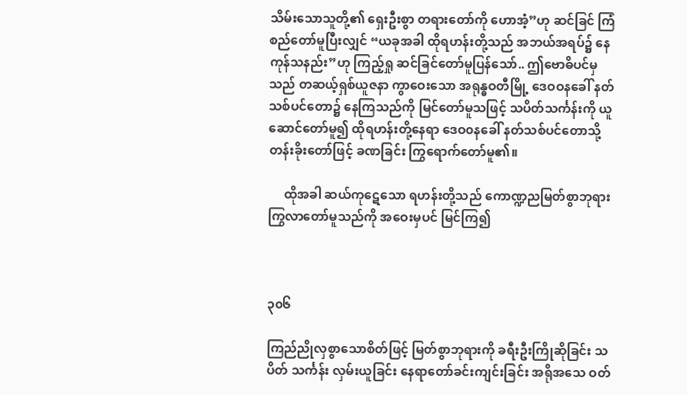သိမ်းသောသူတို့၏ ရှေးဦးစွာ တရားတော်ကို ဟောအံ့”ဟု ဆင်ခြင် ကြံစည်တော်မူပြီးလျှင် “ယခုအခါ ထိုရဟန်းတို့သည် အဘယ်အရပ်၌ နေကုန်သနည်း”ဟု ကြည့်ရှု ဆင်ခြင်တော်မူပြန်သော်.. ဤဗောဓိပင်မှသည် တဆယ့်ရှစ်ယူဇနာ ကွာဝေးသော အရုန္ဓဝတီမြို့ ဒေဝဝနခေါ် နတ်သစ်ပင်တော၌ နေကြသည်ကို မြင်တော်မူသဖြင့် သပိတ်သင်္ကန်းကို ယူဆောင်တော်မူ၍ ထိုရဟန်းတို့နေရာ ဒေဝ၀နခေါ် နတ်သစ်ပင်တောသို့ တန်းခိုးတော်ဖြင့် ခဏခြင်း ကြွရောက်တော်မူ၏။

     ထိုအခါ ဆယ်ကုဋေသော ရဟန်းတို့သည် ကောဏ္ဍညမြတ်စွာဘုရား ကြွလာတော်မူသည်ကို အဝေးမှပင် မြင်ကြ၍



၃၀၆

ကြည်ညိုလှစွာသောစိတ်ဖြင့် မြတ်စွာဘုရားကို ခရီးဦးကြိုဆိုခြင်း သပိတ် သင်္ကန်း လှမ်းယူခြင်း နေရာတော်ခင်းကျင်းခြင်း အရိုအသေ ဝတ်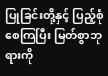ပြုခြင်းတို့နှင့် ပြည့်စုံစေကြပြီး မြတ်စွာဘုရားကို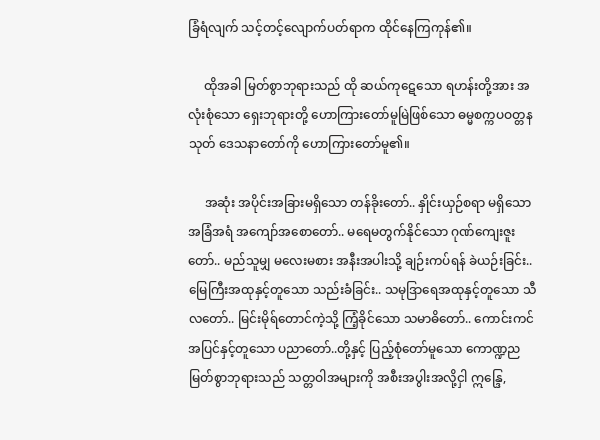ခြံရံလျက် သင့်တင့်လျောက်ပတ်ရာက ထိုင်နေကြကုန်၏။

     ထိုအခါ မြတ်စွာဘုရားသည် ထို ဆယ်ကုဋေသော ရဟန်းတို့အား အလုံးစုံသော ရှေးဘုရားတို့ ဟောကြားတော်မူမြဲဖြစ်သော ဓမ္မစက္ကပဝတ္တနသုတ် ဒေသနာတော်ကို ဟောကြားတော်မူ၏။

     အဆုံး အပိုင်းအခြားမရှိသော တန်ခိုးတော်.. နှိုင်းယှဉ်စရာ မရှိသော အခြံအရံ အကျော်အစောတော်.. မရေမတွက်နိုင်သော ဂုဏ်ကျေးဇူးတော်.. မည်သူမျှ မလေးမစား အနီးအပါးသို့ ချဉ်းကပ်ရန် ခဲယဉ်းခြင်း.. မြေကြီးအထုနှင့်တူသော သည်းခံခြင်း.. သမုဒြာရေအထုနှင့်တူသော သီလတော်.. မြင်းမိုရ်တောင်ကဲ့သို့ ကြံ့ခိုင်သော သမာဓိတော်.. ကောင်းကင်အပြင်နှင့်တူသော ပညာတော်..တို့နှင့် ပြည့်စုံတော်မူသော ကောဏ္ဍည မြတ်စွာဘုရားသည် သတ္တဝါအများကို အစီးအပွါးအလို့ငှါ ဣန္ဒြေ,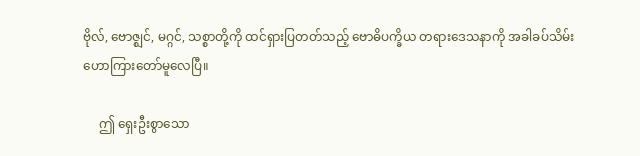ဗိုလ်, ဗောဇ္ဈင်, မဂ္ဂင်, သစ္စာတို့ကို ထင်ရှားပြတတ်သည့် ဗောဓိပက္ခိယ တရားဒေသနာကို အခါခပ်သိမ်း ဟောကြားတော်မူလေပြီ။

     ဤ ရှေးဦးစွာသော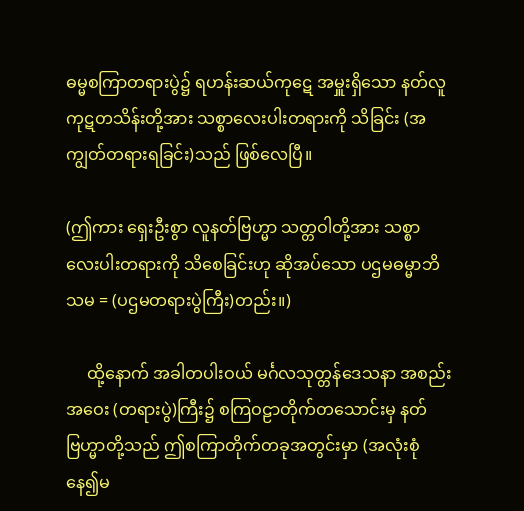ဓမ္မစကြာတရားပွဲ၌ ရဟန်းဆယ်ကုဋေ အမှူးရှိသော နတ်လူ ကုဋတသိန်းတို့အား သစ္စာလေးပါးတရားကို သိခြင်း (အကျွတ်တရားရခြင်း)သည် ဖြစ်လေပြီ။

(ဤကား ရှေးဦးစွာ လူနတ်ဗြဟ္မာ သတ္တဝါတို့အား သစ္စာလေးပါးတရားကို သိစေခြင်းဟု ဆိုအပ်သော ပဌမဓမ္မာဘိသမ = (ပဌမတရားပွဲကြီး)တည်း။)

     ထို့နောက် အခါတပါးဝယ် မင်္ဂလသုတ္တန်ဒေသနာ အစည်းအဝေး (တရားပွဲ)ကြီး၌ စကြဝဠာတိုက်တသောင်းမှ နတ်ဗြဟ္မာတို့သည် ဤစကြာတိုက်တခုအတွင်းမှာ (အလုံးစုံနေ၍မ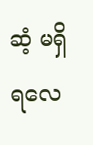ဆံ့ မရှိရလေ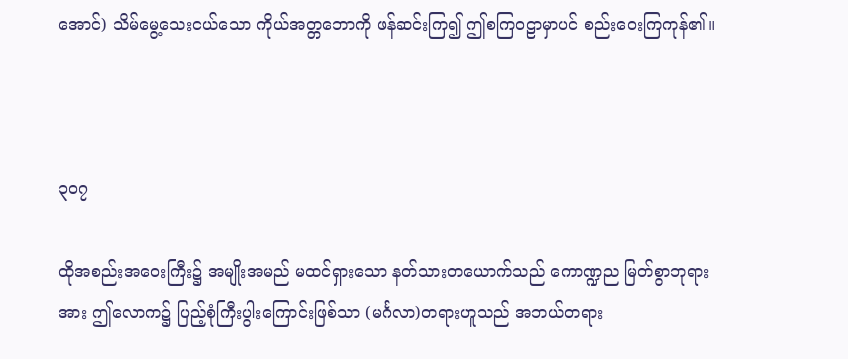အောင်) သိမ်မွေ့သေးငယ်သော ကိုယ်အတ္တဘောကို ဖန်ဆင်းကြ၍ ဤစကြဝဠာမှာပင် စည်းဝေးကြကုန်၏။



၃၀၇

ထိုအစည်းအဝေးကြီး၌ အမျိုးအမည် မထင်ရှားသော နတ်သားတယောက်သည် ကောဏ္ဍည မြတ်စွာဘုရားအား ဤလောက၌ ပြည့်စုံကြီးပွါးကြောင်းဖြစ်သာ (မင်္ဂလာ)တရားဟူသည် အဘယ်တရား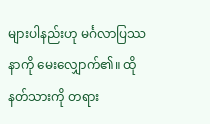များပါနည်းဟု မင်္ဂလာပြဿနာကို မေးလျှောက်၏။ ထိုနတ်သားကို တရား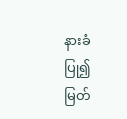နားခံပြု၍ မြတ်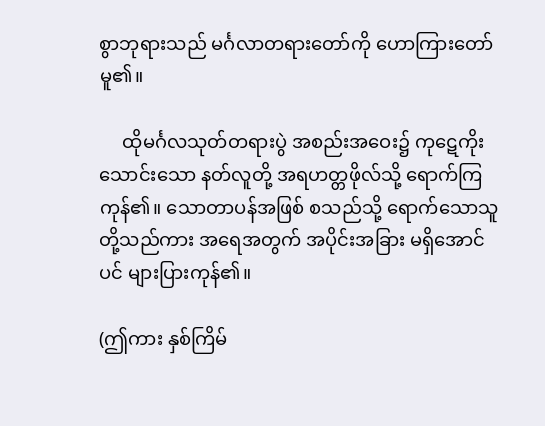စွာဘုရားသည် မင်္ဂလာတရားတော်ကို ဟောကြားတော်မူ၏။

     ထိုမင်္ဂလသုတ်တရားပွဲ အစည်းအဝေး၌ ကုဋေကိုးသောင်းသော နတ်လူတို့ အရဟတ္တဖိုလ်သို့ ရောက်ကြကုန်၏။ သောတာပန်အဖြစ် စသည်သို့ ရောက်သောသူတို့သည်ကား အရေအတွက် အပိုင်းအခြား မရှိအောင်ပင် များပြားကုန်၏။

(ဤကား နှစ်ကြိမ်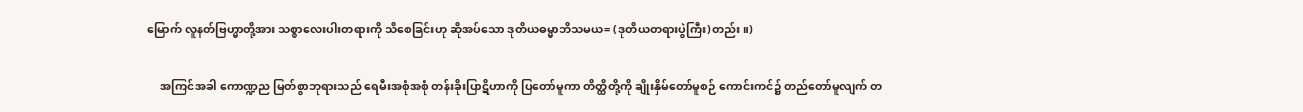မြောက် လူနတ်ဗြဟ္မာတို့အား သစ္စာလေးပါးတရားကို သိစေခြင်းဟု ဆိုအပ်သော ဒုတိယဓမ္မာဘိသမယ= (ဒုတိယတရားပွဲကြီး)တည်း။)

     အကြင်အခါ ကောဏ္ဍည မြတ်စွာဘုရားသည် ရေမီးအစုံအစုံ တန်းခိုးပြာဋိဟာကို ပြတော်မူကာ တိတ္ထိတို့ကို ချိုးနှိမ်တော်မူစဉ် ကောင်းကင်၌ တည်တော်မူလျက် တ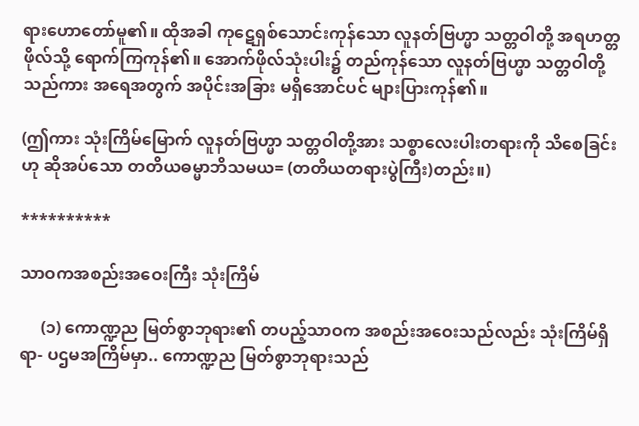ရားဟောတော်မူ၏။ ထိုအခါ ကုဋေရှစ်သောင်းကုန်သော လူနတ်ဗြဟ္မာ သတ္တဝါတို့ အရဟတ္တဖိုလ်သို့ ရောက်ကြကုန်၏။ အောက်ဖိုလ်သုံးပါး၌ တည်ကုန်သော လူနတ်ဗြဟ္မာ သတ္တဝါတို့သည်ကား အရေအတွက် အပိုင်းအခြား မရှိအောင်ပင် များပြားကုန်၏။

(ဤကား သုံးကြိမ်မြောက် လူနတ်ဗြဟ္မာ သတ္တဝါတို့အား သစ္စာလေးပါးတရားကို သိစေခြင်းဟု ဆိုအပ်သော တတိယဓမ္မာဘိသမယ= (တတိယတရားပွဲကြီး)တည်း။)

**********

သာဝကအစည်းအဝေးကြီး သုံးကြိမ်

     (၁) ကောဏ္ဍည မြတ်စွာဘုရား၏ တပည့်သာဝက အစည်းအဝေးသည်လည်း သုံးကြိမ်ရှိရာ- ပဌမအကြိမ်မှာ.. ကောဏ္ဍည မြတ်စွာဘုရားသည်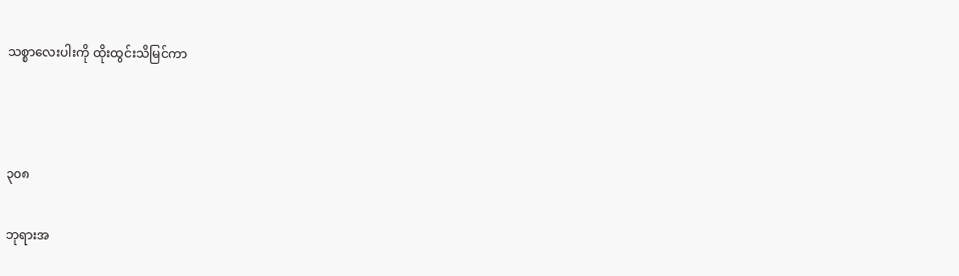သစ္စာလေးပါးကို ထိုးထွင်းသိမြင်ကာ



၃၀၈

ဘုရားအ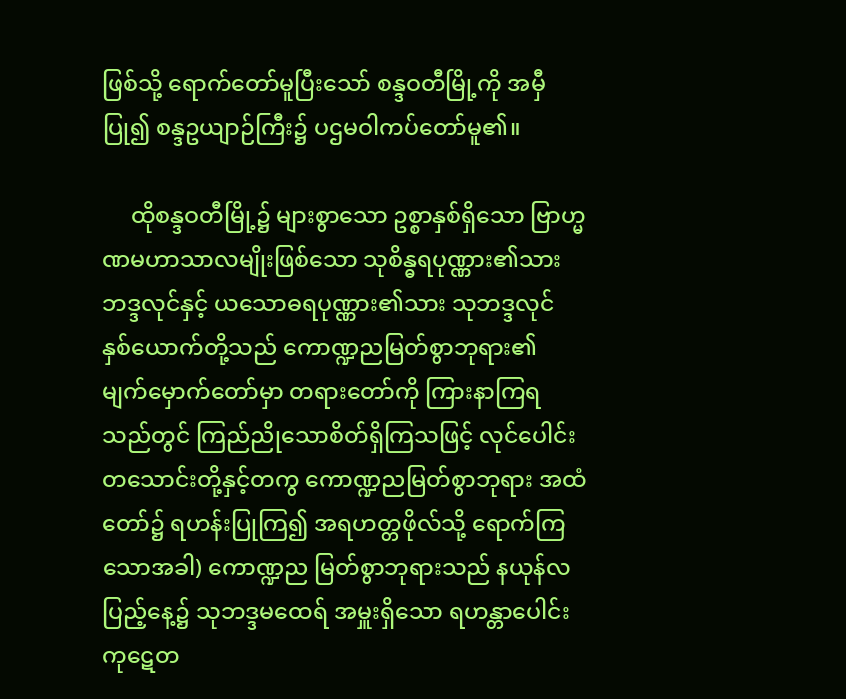ဖြစ်သို့ ရောက်တော်မူပြီးသော် စန္ဒဝတီမြို့ကို အမှီပြု၍ စန္ဒဥယျာဉ်ကြီး၌ ပဌမဝါကပ်တော်မူ၏။

     ထိုစန္ဒဝတီမြို့၌ များစွာသော ဥစ္စာနှစ်ရှိသော ဗြာဟ္မဏမဟာသာလမျိုးဖြစ်သော သုစိန္ဓရပုဏ္ဏား၏သား ဘဒ္ဒလုင်နှင့် ယသောဓရပုဏ္ဏား၏သား သုဘဒ္ဒလုင် နှစ်ယောက်တို့သည် ကောဏ္ဍညမြတ်စွာဘုရား၏ မျက်မှောက်တော်မှာ တရားတော်ကို ကြားနာကြရသည်တွင် ကြည်ညိုသောစိတ်ရှိကြသဖြင့် လုင်ပေါင်း တသောင်းတို့နှင့်တကွ ကောဏ္ဍညမြတ်စွာဘုရား အထံတော်၌ ရဟန်းပြုကြ၍ အရဟတ္တဖိုလ်သို့ ရောက်ကြသောအခါ) ကောဏ္ဍည မြတ်စွာဘုရားသည် နယုန်လပြည့်နေ့၌ သုဘဒ္ဒမထေရ် အမှူးရှိသော ရဟန္တာပေါင်း ကုဋေတ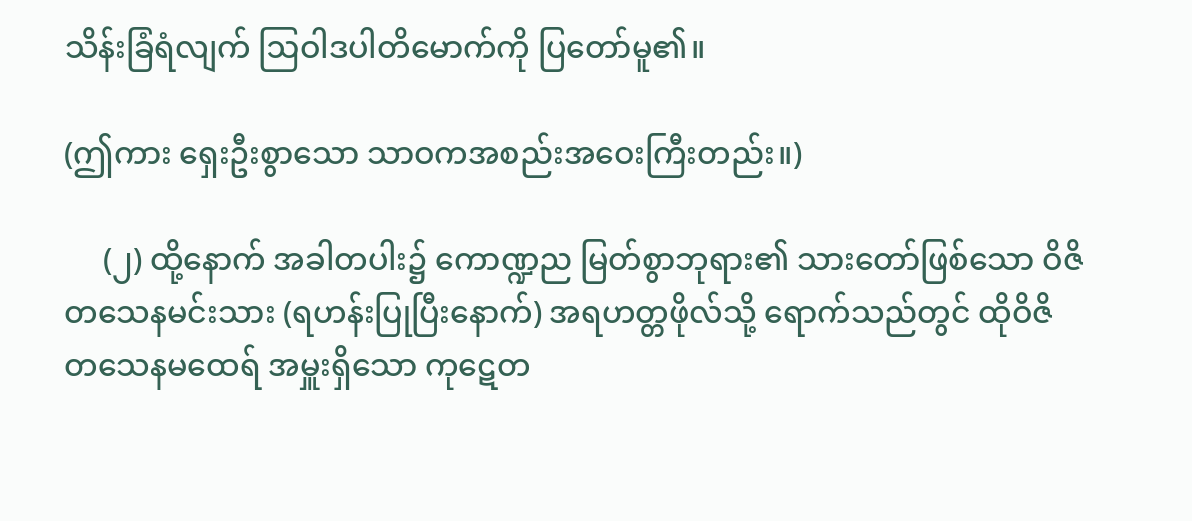သိန်းခြံရံလျက် ဩဝါဒပါတိမောက်ကို ပြတော်မူ၏။

(ဤကား ရှေးဦးစွာသော သာဝကအစည်းအဝေးကြီးတည်း။)

     (၂) ထို့နောက် အခါတပါး၌ ကောဏ္ဍည မြတ်စွာဘုရား၏ သားတော်ဖြစ်သော ဝိဇိတသေနမင်းသား (ရဟန်းပြုပြီးနောက်) အရဟတ္တဖိုလ်သို့ ရောက်သည်တွင် ထိုဝိဇိတသေနမထေရ် အမှူးရှိသော ကုဋေတ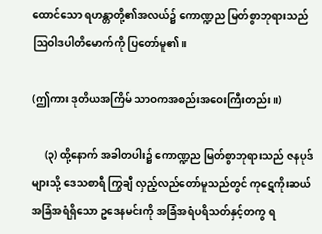ထောင်သော ရဟန္တာတို့၏အလယ်၌ ကောဏ္ဍည မြတ်စွာဘုရားသည် ဩဝါဒပါတိမောက်ကို ပြတော်မူ၏။

(ဤကား ဒုတိယအကြိမ် သာဝကအစည်းအဝေးကြီးတည်း။)

     (၃) ထို့နောက် အခါတပါး၌ ကောဏ္ဍည မြတ်စွာဘုရားသည် ဇနပုဒ်များသို့ ဒေသစာရီ ကြွချီ လှည့်လည်တော်မူသည်တွင် ကုဋေကိုးဆယ် အခြံအရံရှိသော ဥဒေနမင်းကို အခြံအရံပရိသတ်နှင့်တကွ ရ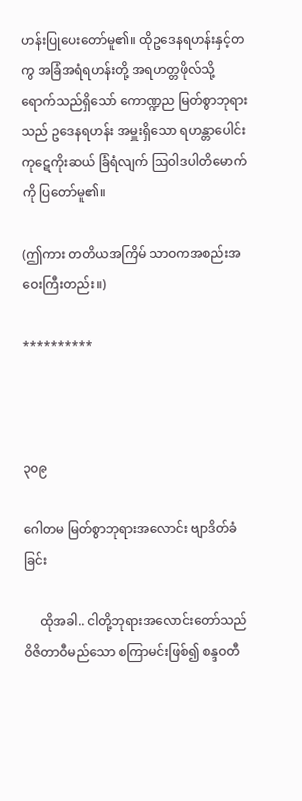ဟန်းပြုပေးတော်မူ၏။ ထိုဥဒေနရဟန်းနှင့်တကွ အခြံအရံရဟန်းတို့ အရဟတ္တဖိုလ်သို့ ရောက်သည်ရှိသော် ကောဏ္ဍည မြတ်စွာဘုရားသည် ဥဒေနရဟန်း အမှူးရှိသော ရဟန္တာပေါင်း ကုဋေကိုးဆယ် ခြံရံလျက် ဩဝါဒပါတိမောက်ကို ပြတော်မူ၏။

(ဤကား တတိယအကြိမ် သာဝကအစည်းအဝေးကြီးတည်း။)

**********



၃၀၉

ဂေါတမ မြတ်စွာဘုရားအလောင်း ဗျာဒိတ်ခံခြင်း

     ထိုအခါ.. ငါတို့ဘုရားအလောင်းတော်သည် ဝိဇိတာဝီမည်သော စကြာမင်းဖြစ်၍ စန္ဒဝတီ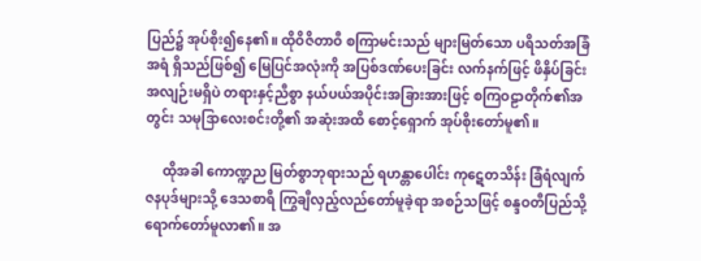ပြည်၌ အုပ်စိုး၍နေ၏။ ထိုဝိဇိတာဝီ စကြာမင်းသည် များမြတ်သော ပရိသတ်အခြံအရံ ရှိသည်ဖြစ်၍ မြေပြင်အလုံးကို အပြစ်ဒဏ်ပေးခြင်း လက်နက်ဖြင့် ဖိနှိပ်ခြင်း အလျဉ်းမရှိပဲ တရားနှင့်ညီစွာ နယ်ပယ်အပိုင်းအခြားအားဖြင့် စကြဝဠာတိုက်၏အတွင်း သမုဒြာလေးစင်းတို့၏ အဆုံးအထိ စောင့်ရှောက် အုပ်စိုးတော်မူ၏။

     ထိုအခါ ကောဏ္ဍည မြတ်စွာဘုရားသည် ရဟန္တာပေါင်း ကုဋေတသိန်း ခြံရံလျက် ဇနပုဒ်များသို့ ဒေသစာရီ ကြွချီလှည့်လည်တော်မူခဲ့ရာ အစဉ်သဖြင့် စန္ဒဝတီပြည်သို့ ရောက်တော်မူလာ၏။ အ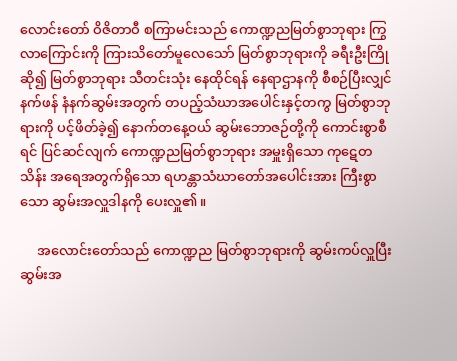လောင်းတော် ဝိဇိတာဝီ စကြာမင်းသည် ကောဏ္ဍညမြတ်စွာဘုရား ကြွလာကြောင်းကို ကြားသိတော်မူလေသော် မြတ်စွာဘုရားကို ခရီးဦးကြိုဆို၍ မြတ်စွာဘုရား သီတင်းသုံး နေထိုင်ရန် နေရာဌာနကို စီစဉ်ပြီးလျှင် နက်ဖန် နံနက်ဆွမ်းအတွက် တပည့်သံဃာအပေါင်းနှင့်တကွ မြတ်စွာဘုရားကို ပင့်ဖိတ်ခဲ့၍ နောက်တနေ့ဝယ် ဆွမ်းဘောဇဉ်တို့ကို ကောင်းစွာစီရင် ပြင်ဆင်လျက် ကောဏ္ဍညမြတ်စွာဘုရား အမှူးရှိသော ကုဋေတသိန်း အရေအတွက်ရှိသော ရဟန္တာသံဃာတော်အပေါင်းအား ကြီးစွာသော ဆွမ်းအလှူဒါနကို ပေးလှူ၏။

     အလောင်းတော်သည် ကောဏ္ဍည မြတ်စွာဘုရားကို ဆွမ်းကပ်လှူပြီး ဆွမ်းအ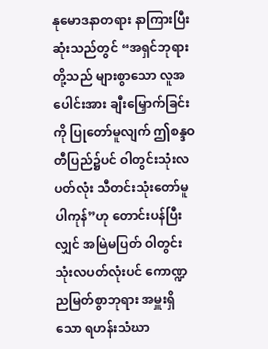နုမောဒနာတရား နာကြားပြီးဆုံးသည်တွင် “အရှင်ဘုရားတို့သည် များစွာသော လူအပေါင်းအား ချီးမြှောက်ခြင်းကို ပြုတော်မူလျက် ဤစန္ဒဝတီပြည်၌ပင် ဝါတွင်းသုံးလပတ်လုံး သီတင်းသုံးတော်မူပါကုန်”ဟု တောင်းပန်ပြီးလျှင် အမြဲမပြတ် ဝါတွင်းသုံးလပတ်လုံးပင် ကောဏ္ဍညမြတ်စွာဘုရား အမှူးရှိသော ရဟန်းသံဃာ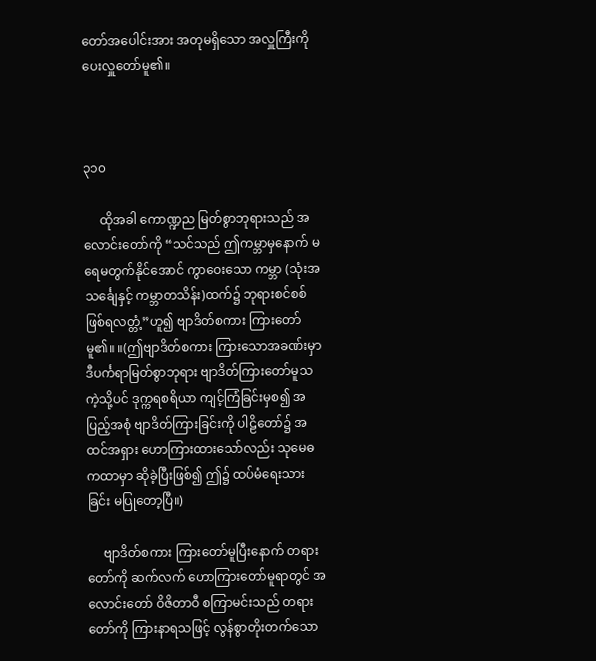တော်အပေါင်းအား အတုမရှိသော အလှူကြီးကို ပေးလှူတော်မူ၏။



၃၁၀

     ထိုအခါ ကောဏ္ဍည မြတ်စွာဘုရားသည် အလောင်းတော်ကို “သင်သည် ဤကမ္ဘာမှနောက် မရေမတွက်နိုင်အောင် ကွာဝေးသော ကမ္ဘာ (သုံးအသင်္ချေနှင့် ကမ္ဘာတသိန်း)ထက်၌ ဘုရားစင်စစ် ဖြစ်ရလတ္တံ့”ဟူ၍ ဗျာဒိတ်စကား ကြားတော်မူ၏။ ။(ဤဗျာဒိတ်စကား ကြားသောအခဏ်းမှာ ဒီပင်္ကရာမြတ်စွာဘုရား ဗျာဒိတ်ကြားတော်မူသကဲ့သို့ပင် ဒုက္ကရစရိယာ ကျင့်ကြံခြင်းမှစ၍ အပြည့်အစုံ ဗျာဒိတ်ကြားခြင်းကို ပါဠိတော်၌ အထင်အရှား ဟောကြားထားသော်လည်း သုမေဓကထာမှာ ဆိုခဲ့ပြီးဖြစ်၍ ဤ၌ ထပ်မံရေးသားခြင်း မပြုတော့ပြီ။)

     ဗျာဒိတ်စကား ကြားတော်မူပြီးနောက် တရားတော်ကို ဆက်လက် ဟောကြားတော်မူရာတွင် အလောင်းတော် ဝိဇိတာဝီ စကြာမင်းသည် တရားတော်ကို ကြားနာရသဖြင့် လွန်စွာတိုးတက်သော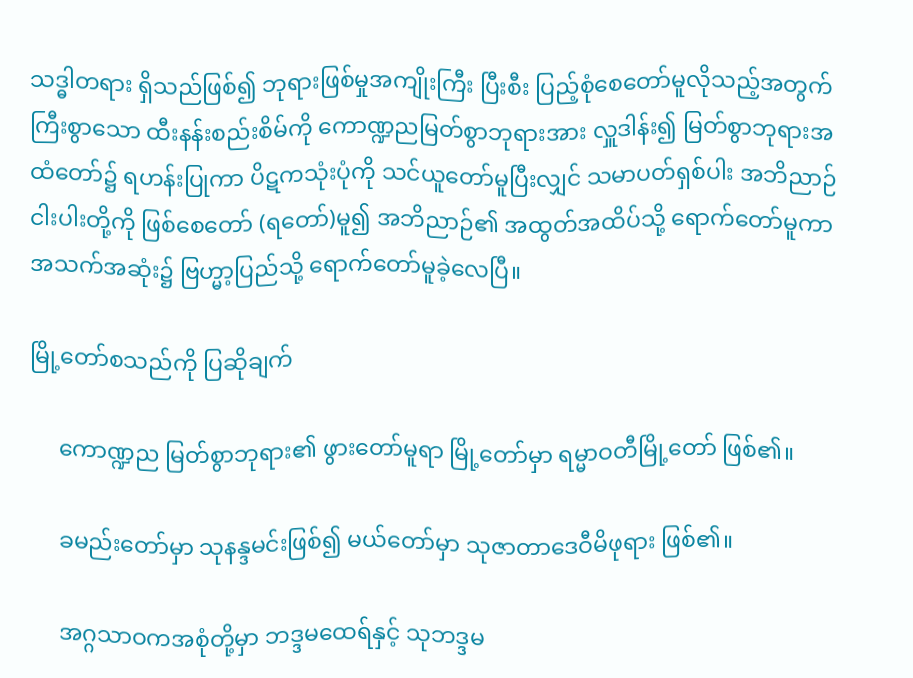သဒ္ဓါတရား ရှိသည်ဖြစ်၍ ဘုရားဖြစ်မှုအကျိုးကြီး ပြီးစီး ပြည့်စုံစေတော်မူလိုသည့်အတွက် ကြီးစွာသော ထီးနန်းစည်းစိမ်ကို ကောဏ္ဍညမြတ်စွာဘုရားအား လှူဒါန်း၍ မြတ်စွာဘုရားအထံတော်၌ ရဟန်းပြုကာ ပိဋကသုံးပုံကို သင်ယူတော်မူပြီးလျှင် သမာပတ်ရှစ်ပါး အဘိညာဉ်ငါးပါးတို့ကို ဖြစ်စေတော် (ရတော်)မူ၍ အဘိညာဉ်၏ အထွတ်အထိပ်သို့ ရောက်တော်မူကာ အသက်အဆုံး၌ ဗြဟ္မာ့ပြည်သို့ ရောက်တော်မူခဲ့လေပြီ။

မြို့တော်စသည်ကို ပြဆိုချက်

     ကောဏ္ဍည မြတ်စွာဘုရား၏ ဖွားတော်မူရာ မြို့တော်မှာ ရမ္မာဝတီမြို့တော် ဖြစ်၏။

     ခမည်းတော်မှာ သုနန္ဒမင်းဖြစ်၍ မယ်တော်မှာ သုဇာတာဒေဝီမိဖုရား ဖြစ်၏။

     အဂ္ဂသာဝကအစုံတို့မှာ ဘဒ္ဒမထေရ်နှင့် သုဘဒ္ဒမ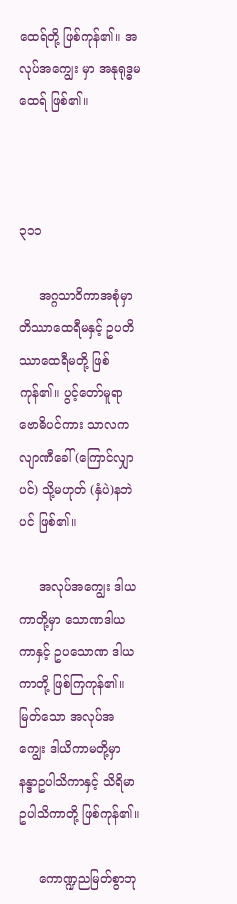ထေရ်တို့ ဖြစ်ကုန်၏။ အလုပ်အကျွေး မှာ အနုရုဒ္ဓမထေရ် ဖြစ်၏။



၃၁၁

     အဂ္ဂသာဝိကာအစုံမှာ တိဿာထေရီမနှင့် ဥပတိဿာထေရီမတို့ ဖြစ်ကုန်၏။ ပွင့်တော်မူရာ ဗောဓိပင်ကား သာလကလျာဏီခေါ် (ကြောင်လျှာပင်) သို့မဟုတ် (နှံပဲ)နဘဲပင် ဖြစ်၏။

     အလုပ်အကျွေး ဒါယကာတို့မှာ သောဏဒါယကာနှင့် ဥပသောဏ ဒါယကာတို့ ဖြစ်ကြကုန်၏။ မြတ်သော အလုပ်အကျွေး ဒါယိကာမတို့မှာ နန္ဒာဥပါသိကာနှင့် သိရိမာဥပါသိကာတို့ ဖြစ်ကုန်၏။

     ကောဏ္ဍညမြတ်စွာဘု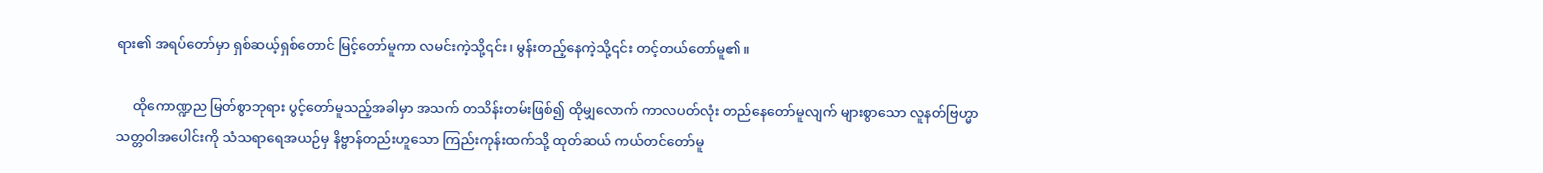ရား၏ အရပ်တော်မှာ ရှစ်ဆယ့်ရှစ်တောင် မြင့်တော်မူကာ လမင်းကဲ့သို့၎င်း၊ မွန်းတည့်နေကဲ့သို့၎င်း တင့်တယ်တော်မူ၏။

     ထိုကောဏ္ဍည မြတ်စွာဘုရား ပွင့်တော်မူသည့်အခါမှာ အသက် တသိန်းတမ်းဖြစ်၍ ထိုမျှလောက် ကာလပတ်လုံး တည်နေတော်မူလျက် များစွာသော လူနတ်ဗြဟ္မာ သတ္တဝါအပေါင်းကို သံသရာရေအယဉ်မှ နိဗ္ဗာန်တည်းဟူသော ကြည်းကုန်းထက်သို့ ထုတ်ဆယ် ကယ်တင်တော်မူ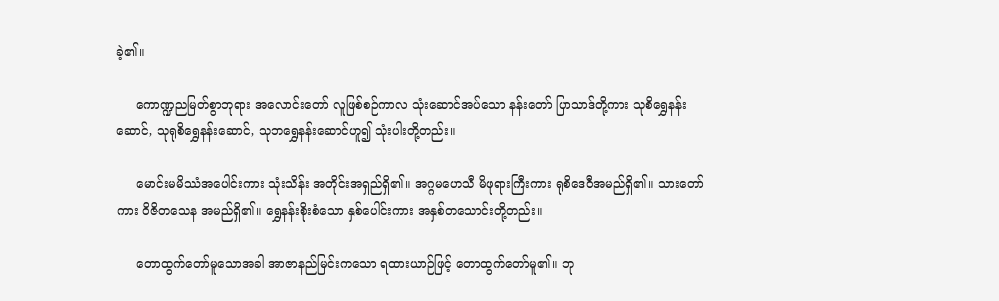ခဲ့၏။

     ကောဏ္ဍညမြတ်စွာဘုရား အလောင်းတော် လူဖြစ်စဉ်ကာလ သုံးဆောင်အပ်သော နန်းတော် ပြာသာဒ်တို့ကား သုစိရွှေနန်းဆောင်, သုရုစိရွှေနန်းဆောင်, သုဘရွှေနန်းဆောင်ဟူ၍ သုံးပါးတို့တည်း။

     မောင်းမမိဿံအပေါင်းကား သုံးသိန်း အတိုင်းအရှည်ရှိ၏။ အဂ္ဂမဟေသီ မိဖုရားကြီးကား ရုစိဒေဝီအမည်ရှိ၏။ သားတော်ကား ဝိဇိတသေန အမည်ရှိ၏။ ရွှေနန်းစိုးစံသော နှစ်ပေါင်းကား အနှစ်တသောင်းတို့တည်း။

     တောထွက်တော်မူသောအခါ အာဇာနည်မြင်းကသော ရထားယာဉ်ဖြင့် တောထွက်တော်မူ၏။ ဘု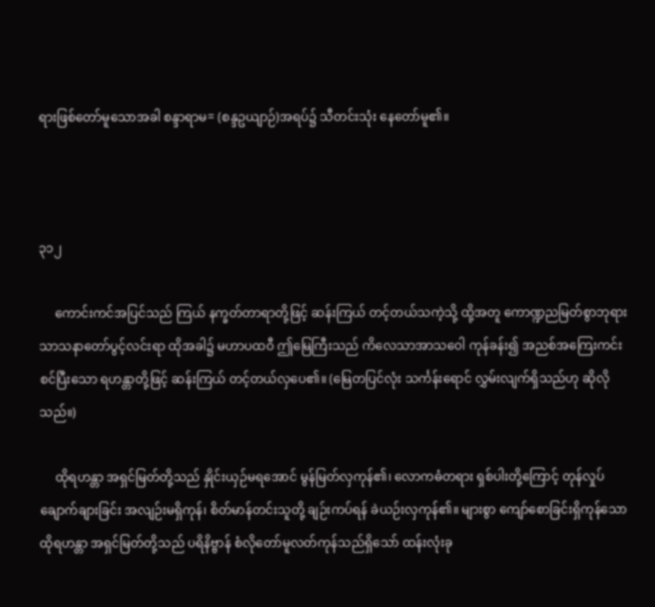ရားဖြစ်တော်မူသောအခါ စန္ဒာရာမ= (စန္ဒဥယျာဉ်)အရပ်၌ သီတင်းသုံး နေတော်မူ၏။



၃၁၂

     ကောင်းကင်အပြင်သည် ကြယ် နက္ခတ်တာရာတို့ဖြင့် ဆန်းကြယ် တင့်တယ်သကဲ့သို့ ထို့အတူ ကောဏ္ဍညမြတ်စွာဘုရား သာသနာတော်ပွင့်လင်းရာ ထိုအခါ၌ မဟာပထဝီ ဤမြေကြီးသည် ကိလေသာအာသဝေါ ကုန်ခန်း၍ အညစ်အကြေးကင်းစင်ပြီးသော ရဟန္တာတို့ဖြင့် ဆန်းကြယ် တင့်တယ်လှပေ၏။ (မြေတပြင်လုံး သင်္ကန်းရောင် လွှမ်းလျက်ရှိသည်ဟု ဆိုလိုသည်။)

     ထိုရဟန္တာ အရှင်မြတ်တို့သည် နှိုင်းယှဉ်မရအောင် မွန်မြတ်လှကုန်၏၊ လောကဓံတရား ရှစ်ပါးတို့ကြောင့် တုန်လှုပ်ချောက်ချားခြင်း အလျဉ်းမရှိကုန်၊ စိတ်မာန်တင်းသူတို့ ချဉ်းကပ်ရန် ခဲယဉ်းလှကုန်၏။ များစွာ ကျော်စောခြင်းရှိကုန်သော ထိုရဟန္တာ အရှင်မြတ်တို့သည် ပရိနိဗ္ဗာန် စံလိုတော်မူလတ်ကုန်သည်ရှိသော် ထန်းလုံးခု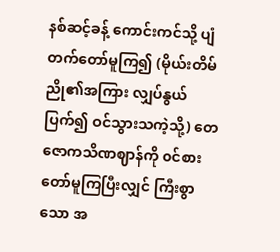နစ်ဆင့်ခန့် ကောင်းကင်သို့ ပျံတက်တော်မူကြ၍ (မိုယ်းတိမ်ညို၏အကြား လျှပ်နွယ်ပြက်၍ ဝင်သွားသကဲ့သို့) တေဇောကသိဏဈာန်ကို ၀င်စားတော်မူကြပြီးလျှင် ကြီးစွာသော အ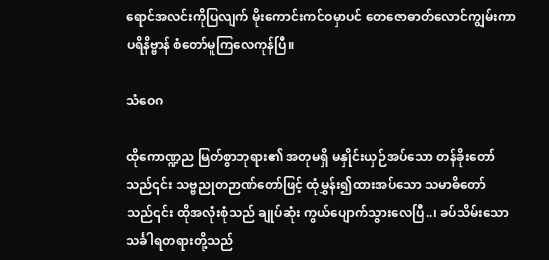ရောင်အလင်းကိုပြလျက် မိုးကောင်းကင်ဝမှာပင် တေဇောဓာတ်လောင်ကျွမ်းကာ ပရိနိဗ္ဗာန် စံတော်မူကြလေကုန်ပြီ။

သံဝေဂ

ထိုကောဏ္ဍည မြတ်စွာဘုရား၏ အတုမရှိ မနှိုင်းယှဉ်အပ်သော တန်ခိုးတော်သည်၎င်း သဗ္ဗညုတဉာဏ်တော်ဖြင့် ထုံမွှန်း၍ထားအပ်သော သမာဓိတော်သည်၎င်း ထိုအလုံးစုံသည် ချုပ်ဆုံး ကွယ်ပျောက်သွားလေပြီ..၊ ခပ်သိမ်းသော သင်္ခါရတရားတို့သည်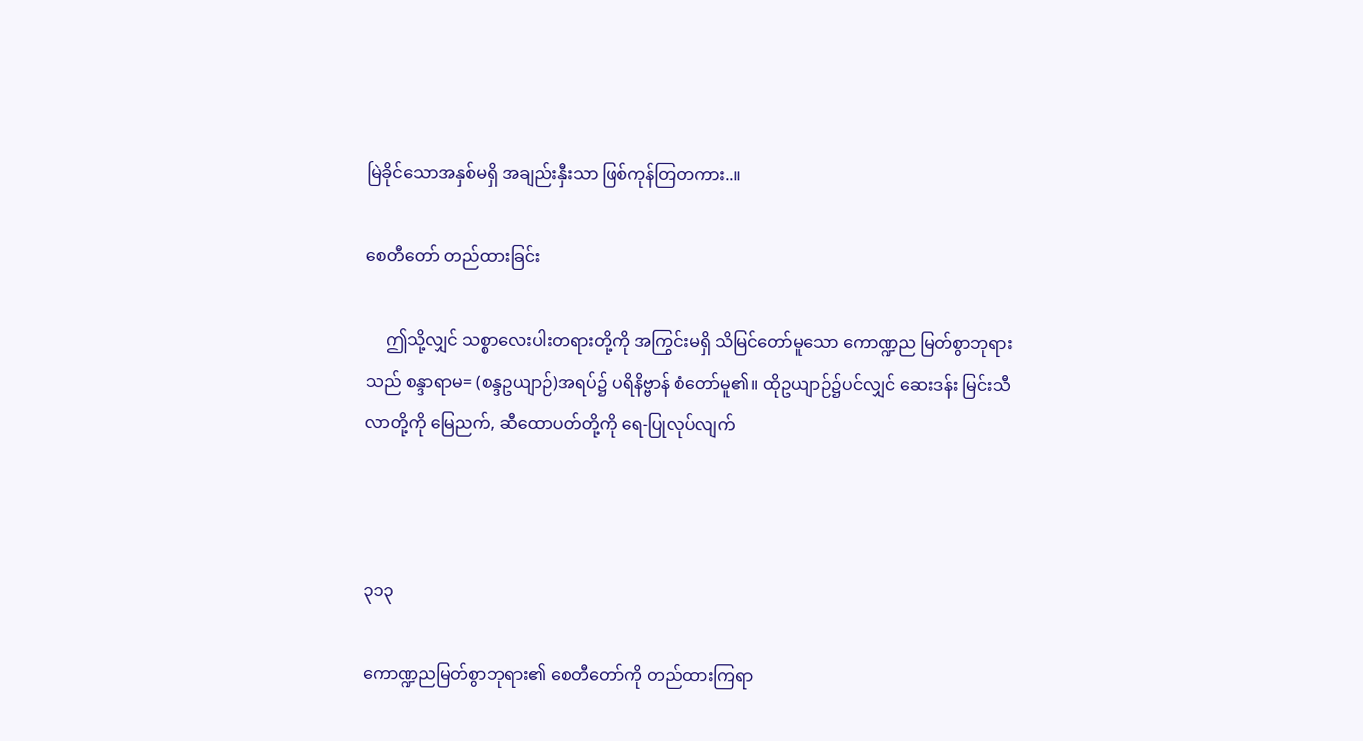မြဲခိုင်သောအနှစ်မရှိ အချည်းနှီးသာ ဖြစ်ကုန်တြတကား..။

စေတီတော် တည်ထားခြင်း

     ဤသို့လျှင် သစ္စာလေးပါးတရားတို့ကို အကြွင်းမရှိ သိမြင်တော်မူသော ကောဏ္ဍည မြတ်စွာဘုရားသည် စန္ဒာရာမ= (စန္ဒဥယျာဉ်)အရပ်၌ ပရိနိဗ္ဗာန် စံတော်မူ၏။ ထိုဥယျာဉ်၌ပင်လျှင် ဆေးဒန်း မြင်းသီလာတို့ကို မြေညက်, ဆီထောပတ်တို့ကို ရေ-ပြုလုပ်လျက်



၃၁၃

ကောဏ္ဍညမြတ်စွာဘုရား၏ စေတီတော်ကို တည်ထားကြရာ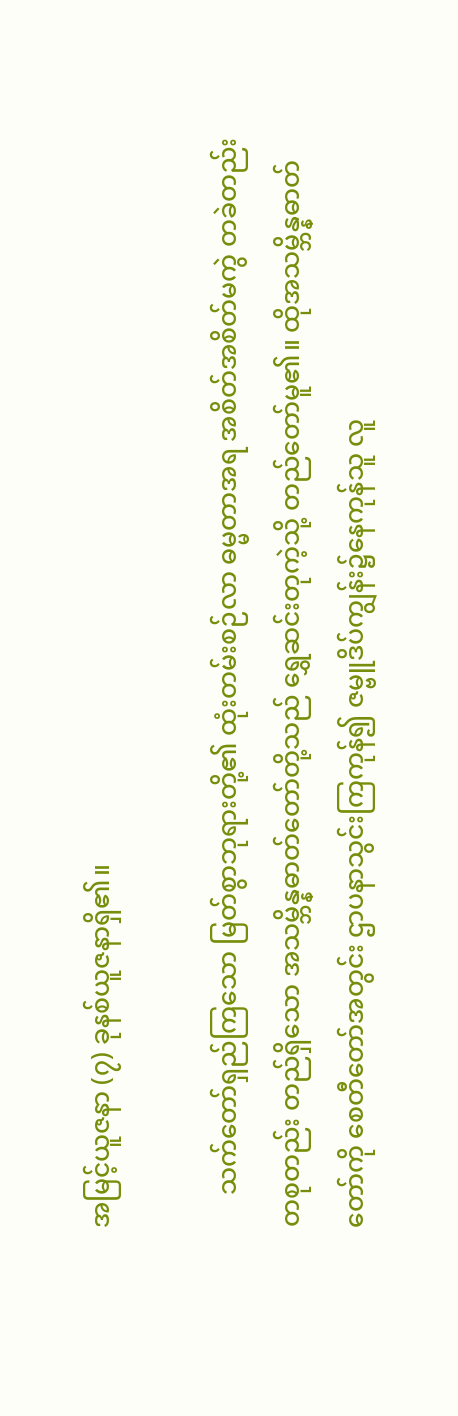အမြင့်ယူဇနာ (၇) ခုနစ်ယူဇနာရှိ၏။

     သက်တော်ရှည်ကြသော မြတ်စွာဘုရားတို့၏ ထုံးတမ်းစဉ်လာ ဓမ္မတာအရ အစိတ်အစိတ်မကွဲ တခဲတည်း တစုတည်း တည်ရှိသော အသမ္ဘိန္နဓာတ်တော်တို့သည် ရွှေဆင်းတုကဲ့သို့ တည်တော်မူ၏။ ထိုအသမ္ဘိန္နဓာတ်တော်ကို စေတီတော်အတွင်း ဌာပနာသွင်းကြကုန်၍ ဇမ္ဗူဒိပ်ကျွန်း၌နေကုန်သူ လူ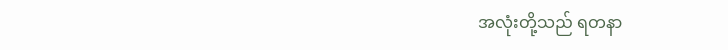အလုံးတို့သည် ရတနာ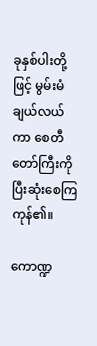ခုနှစ်ပါးတို့ဖြင့် မွမ်းမံချယ်လယ်ကာ စေတီတော်ကြီးကို ပြီးဆုံးစေကြကုန်၏။

ကောဏ္ဍ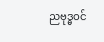ညဗုဒ္ဓဝင်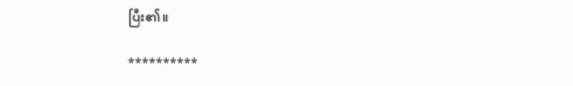ပြီး၏။

**********